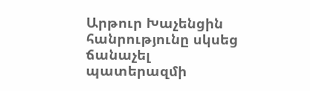Արթուր Խաչենցին հանրությունը սկսեց ճանաչել պատերազմի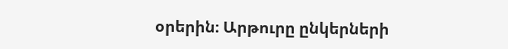օրերին։ Արթուրը ընկերների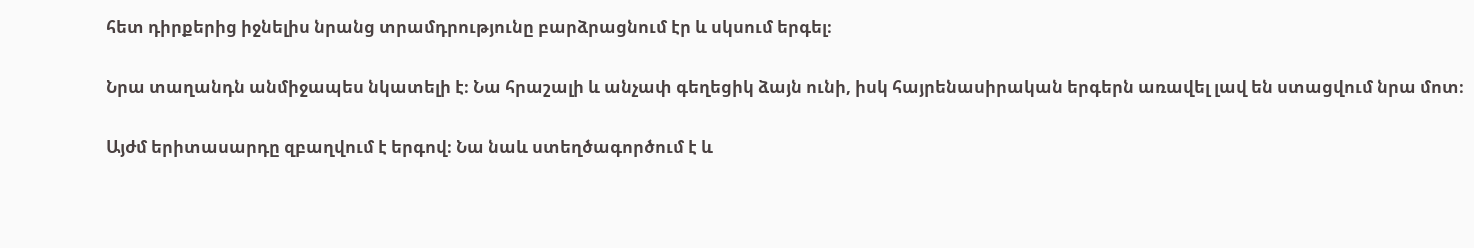հետ դիրքերից իջնելիս նրանց տրամդրությունը բարձրացնում էր և սկսում երգել։

Նրա տաղանդն անմիջապես նկատելի է։ Նա հրաշալի և անչափ գեղեցիկ ձայն ունի, իսկ հայրենասիրական երգերն առավել լավ են ստացվում նրա մոտ։

Այժմ երիտասարդը զբաղվում է երգով։ Նա նաև ստեղծագործում է և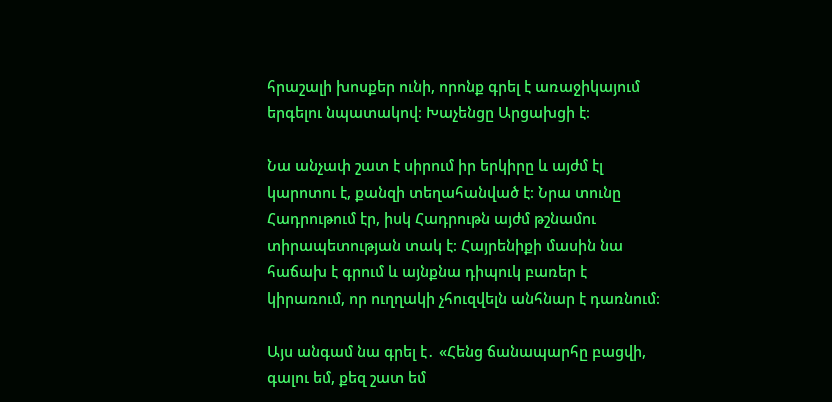հրաշալի խոսքեր ունի, որոնք գրել է առաջիկայում երգելու նպատակով։ Խաչենցը Արցախցի է։

Նա անչափ շատ է սիրում իր երկիրը և այժմ էլ կարոտու է, քանզի տեղահանված է։ Նրա տունը Հադրութում էր, իսկ Հադրութն այժմ թշնամու տիրապետության տակ է։ Հայրենիքի մասին նա հաճախ է գրում և այնքնա դիպուկ բառեր է կիրառում, որ ուղղակի չհուզվելն անհնար է դառնում։

Այս անգամ նա գրել է․ «Հենց ճանապարհը բացվի, գալու եմ, քեզ շատ եմ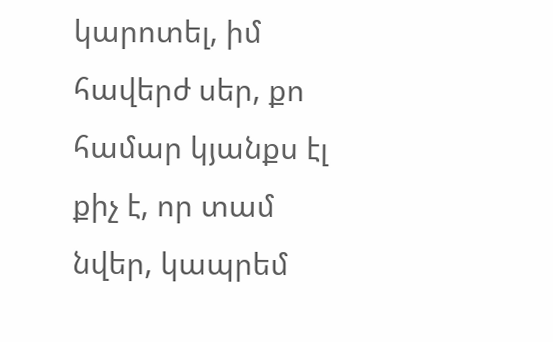կարոտել, իմ հավերժ սեր, քո համար կյանքս էլ քիչ է, որ տամ նվեր, կապրեմ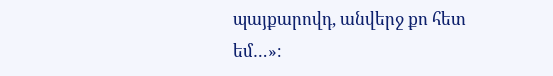պայքարովդ, անվերջ քո հետ եմ…»։